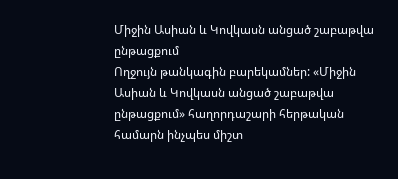Միջին Ասիան և Կովկասն անցած շաբաթվա ընթացքում
Ողջույն թանկագին բարեկամներ: «Միջին Ասիան և Կովկասն անցած շաբաթվա ընթացքում» հաղորդաշարի հերթական համարն ինչպես միշտ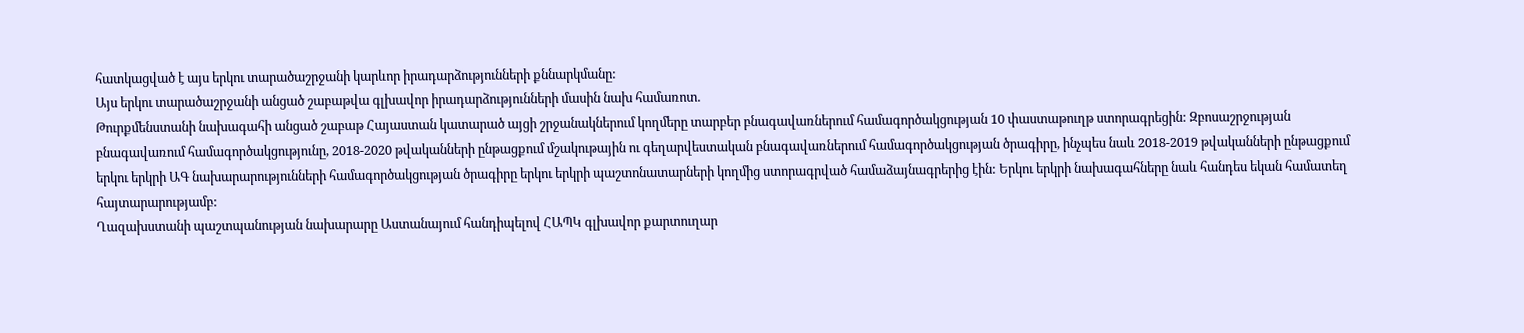հատկացված է այս երկու տարածաշրջանի կարևոր իրադարձությունների քննարկմանը:
Այս երկու տարածաշրջանի անցած շաբաթվա գլխավոր իրադարձությունների մասին նախ համառոտ.
Թուրքմենստանի նախագահի անցած շաբաթ Հայաստան կատարած այցի շրջանակներում կողմերը տարբեր բնագավառներում համագործակցության 10 փաստաթուղթ ստորագրեցին: Զբոսաշրջության բնագավառում համագործակցությունը, 2018-2020 թվականների ընթացքում մշակութային ու գեղարվեստական բնագավառներում համագործակցության ծրագիրը, ինչպես նաև 2018-2019 թվականների ընթացքում երկու երկրի ԱԳ նախարարությունների համագործակցության ծրագիրը երկու երկրի պաշտոնատարների կողմից ստորագրված համաձայնագրերից էին: Երկու երկրի նախագահները նաև հանդես եկան համատեղ հայտարարությամբ:
Ղազախստանի պաշտպանության նախարարը Աստանայում հանդիպելով ՀԱՊԿ գլխավոր քարտուղար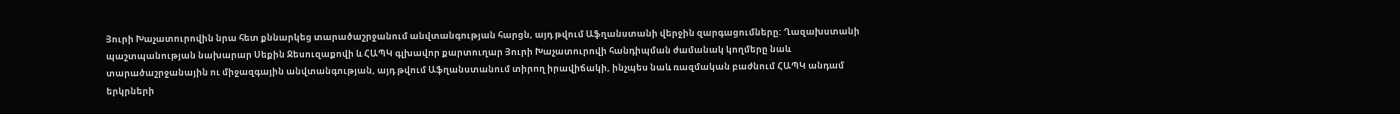Յուրի Խաչատուրովին նրա հետ քննարկեց տարածաշրջանում անվտանգության հարցն, այդ թվում Աֆղանստանի վերջին զարգացումները: Ղազախստանի պաշտպանության նախարար Սեքին Ջեսուզաքովի և ՀԱՊԿ գլխավոր քարտուղար Յուրի Խաչատուրովի հանդիպման ժամանակ կողմերը նաև տարածաշրջանային ու միջազգային անվտանգության, այդ թվում Աֆղանստանում տիրող իրավիճակի, ինչպես նաև ռազմական բաժնում ՀԱՊԿ անդամ երկրների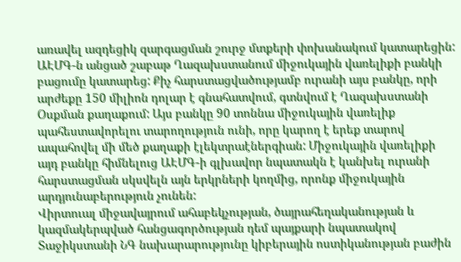առավել ազդեցիկ զարգացման շուրջ մտքերի փոխանակում կատարեցին:
ԱԷՄԳ-ն անցած շաբաթ Ղազախստանում միջուկային վառելիքի բանկի բացումը կատարեց: Քիչ հարստացվածությամբ ուրանի այս բանկը, որի արժեքը 150 միլիոն դոլար է գնահատվում, գտնվում է Ղազախստանի Օսքման քաղաքում: Այս բանկը 90 տոննա միջուկային վառելիք պահեստավորելու տարողություն ունի, որը կարող է երեք տարով ապահովել մի մեծ քաղաքի էլեկտրաէներգիան: Միջուկային վառելիքի այդ բանկը հիմնելուց ԱԷՄԳ-ի գլխավոր նպատակն է կանխել ուրանի հարստացման սկսվելն այն երկրների կողմից, որոնք միջուկային արդյունաբերություն չունեն:
Վիրտուալ միջավայրում ահաբեկչության, ծայրահեղականության և կազմակերպված հանցագործության դեմ պայքարի նպատակով Տաջիկստանի ՆԳ նախարարությունը կիբերային ոստիկանության բաժին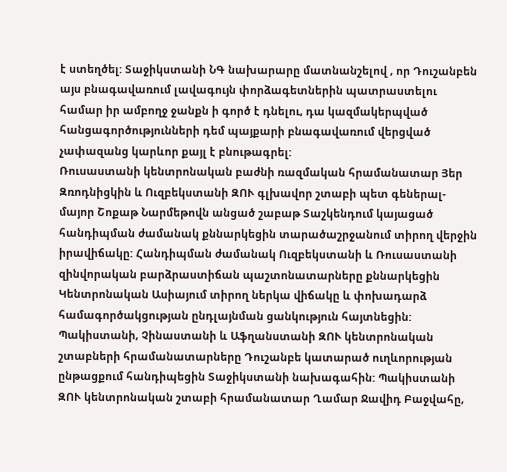է ստեղծել: Տաջիկստանի ՆԳ նախարարը մատնանշելով , որ Դուշանբեն այս բնագավառում լավագույն փորձագետներին պատրաստելու համար իր ամբողջ ջանքն ի գործ է դնելու, դա կազմակերպված հանցագործությունների դեմ պայքարի բնագավառում վերցված չափազանց կարևոր քայլ է բնութագրել:
Ռուսաստանի կենտրոնական բաժնի ռազմական հրամանատար Յեր Զռոդնիցկին և Ուզբեկստանի ԶՈՒ գլխավոր շտաբի պետ գեներալ-մայոր Շոքաթ Նարմեթովն անցած շաբաթ Տաշկենդում կայացած հանդիպման ժամանակ քննարկեցին տարածաշրջանում տիրող վերջին իրավիճակը: Հանդիպման ժամանակ Ուզբեկստանի և Ռուսաստանի զինվորական բարձրաստիճան պաշտոնատարները քննարկեցին Կենտրոնական Ասիայում տիրող ներկա վիճակը և փոխադարձ համագործակցության ընդլայնման ցանկություն հայտնեցին:
Պակիստանի, Չինաստանի և Աֆղանստանի ԶՈՒ կենտրոնական շտաբների հրամանատարները Դուշանբե կատարած ուղևորության ընթացքում հանդիպեցին Տաջիկստանի նախագահին: Պակիստանի ԶՈՒ կենտրոնական շտաբի հրամանատար Ղամար Ջավիդ Բաջվահը,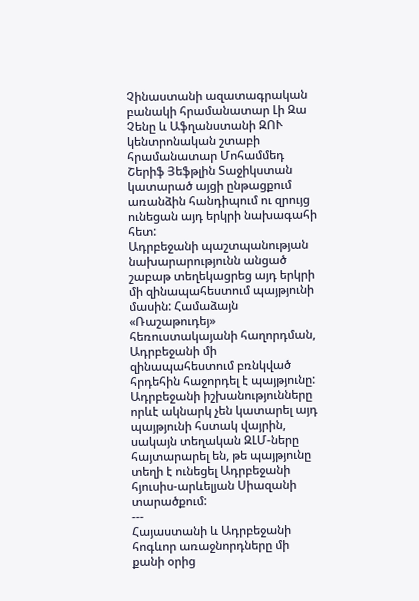Չինաստանի ազատագրական բանակի հրամանատար Լի Զա Չենը և Աֆղանստանի ԶՈՒ կենտրոնական շտաբի հրամանատար Մոհամմեդ Շերիֆ Յեֆթլին Տաջիկստան կատարած այցի ընթացքում առանձին հանդիպում ու զրույց ունեցան այդ երկրի նախագահի հետ:
Ադրբեջանի պաշտպանության նախարարությունն անցած շաբաթ տեղեկացրեց այդ երկրի մի զինապահեստում պայթյունի մասին: Համաձայն «Ռաշաթուդեյ» հեռուստակայանի հաղորդման, Ադրբեջանի մի զինապահեստում բռնկված հրդեհին հաջորդել է պայթյունը: Ադրբեջանի իշխանությունները որևէ ակնարկ չեն կատարել այդ պայթյունի հստակ վայրին, սակայն տեղական ԶԼՄ-ները հայտարարել են, թե պայթյունը տեղի է ունեցել Ադրբեջանի հյուսիս-արևելյան Սիազանի տարածքում:
---
Հայաստանի և Ադրբեջանի հոգևոր առաջնորդները մի քանի օրից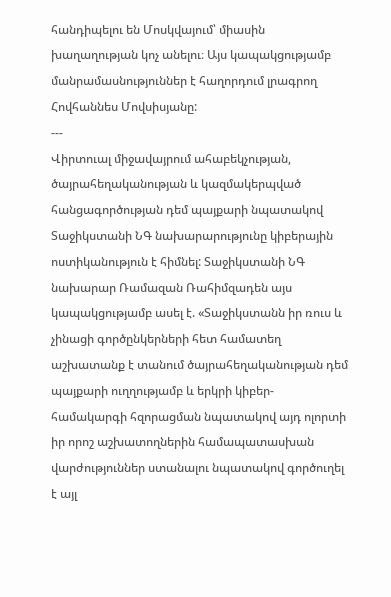հանդիպելու են Մոսկվայում՝ միասին խաղաղության կոչ անելու։ Այս կապակցությամբ մանրամասնություններ է հաղորդում լրագրող Հովհաննես Մովսիսյանը:
---
Վիրտուալ միջավայրում ահաբեկչության, ծայրահեղականության և կազմակերպված հանցագործության դեմ պայքարի նպատակով Տաջիկստանի ՆԳ նախարարությունը կիբերային ոստիկանություն է հիմնել: Տաջիկստանի ՆԳ նախարար Ռամազան Ռահիմզադեն այս կապակցությամբ ասել է. «Տաջիկստանն իր ռուս և չինացի գործընկերների հետ համատեղ աշխատանք է տանում ծայրահեղականության դեմ պայքարի ուղղությամբ և երկրի կիբեր- համակարգի հզորացման նպատակով այդ ոլորտի իր որոշ աշխատողներին համապատասխան վարժություններ ստանալու նպատակով գործուղել է այլ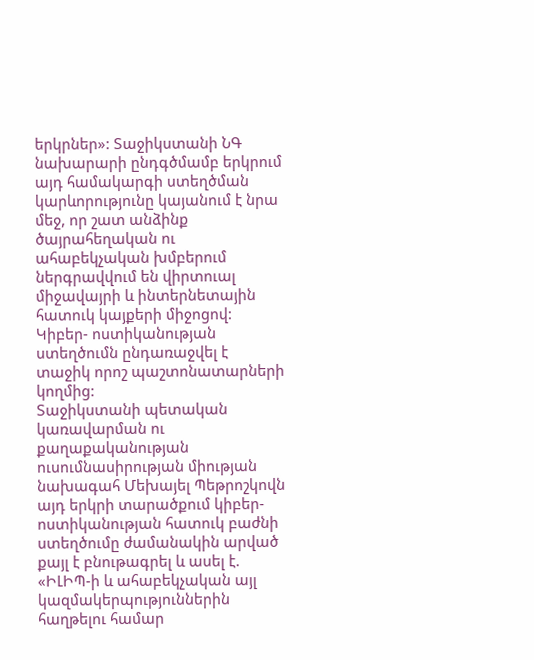երկրներ»: Տաջիկստանի ՆԳ նախարարի ընդգծմամբ երկրում այդ համակարգի ստեղծման կարևորությունը կայանում է նրա մեջ, որ շատ անձինք ծայրահեղական ու ահաբեկչական խմբերում ներգրավվում են վիրտուալ միջավայրի և ինտերնետային հատուկ կայքերի միջոցով: Կիբեր- ոստիկանության ստեղծումն ընդառաջվել է տաջիկ որոշ պաշտոնատարների կողմից:
Տաջիկստանի պետական կառավարման ու քաղաքականության ուսումնասիրության միության նախագահ Մեխայել Պեթրոշկովն այդ երկրի տարածքում կիբեր-ոստիկանության հատուկ բաժնի ստեղծումը ժամանակին արված քայլ է բնութագրել և ասել է. «ԻԼԻՊ-ի և ահաբեկչական այլ կազմակերպություններին հաղթելու համար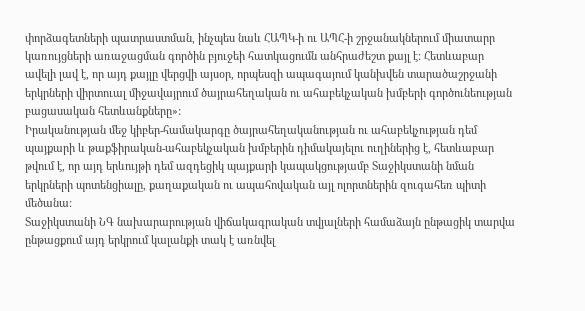փորձագետների պատրաստման, ինչպես նաև ՀԱՊԿ-ի ու ԱՊՀ-ի շրջանակներում միատարր կառույցների առաջացման գործին բյուջեի հատկացումն անհրաժեշտ քայլ է: Հետևաբար ավելի լավ է, որ այդ քայլը վերցվի այսօր, որպեսզի ապագայում կանխվեն տարածաշրջանի երկրների վիրտուալ միջավայրում ծայրահեղական ու ահաբեկչական խմբերի գործունեության բացասական հետևանքները»:
Իրականության մեջ կիբեր-համակարգը ծայրահեղականության ու ահաբեկչության դեմ պայքարի և թաքֆիրական-ահաբեկչական խմբերին դիմակայելու ուղիներից է, հետևաբար թվում է, որ այդ երևույթի դեմ ազդեցիկ պայքարի կապակցությամբ Տաջիկստանի նման երկրների պոտենցիալը, քաղաքական ու ապահովական այլ ոլորտներին զուգահեռ պիտի մեծանա:
Տաջիկստանի ՆԳ նախարարության վիճակագրական տվյալների համաձայն ընթացիկ տարվա ընթացքում այդ երկրում կալանքի տակ է առնվել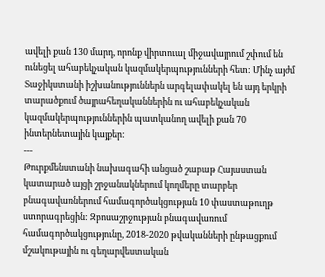ավելի քան 130 մարդ, որոնք վիրտուալ միջավայրում շփում են ունեցել ահաբեկչական կազմակերպությունների հետ: Մինչ այժմ Տաջիկստանի իշխանություններն արգելափակել են այդ երկրի տարածքում ծայրահեղականներին ու ահաբեկչական կազմակերպություններին պատկանող ավելի քան 70 ինտերնետային կայքեր:
---
Թուրքմենստանի նախագահի անցած շաբաթ Հայաստան կատարած այցի շրջանակներում կողմերը տարբեր բնագավառներում համագործակցության 10 փաստաթուղթ ստորագրեցին: Զբոսաշրջության բնագավառում համագործակցությունը, 2018-2020 թվականների ընթացքում մշակութային ու գեղարվեստական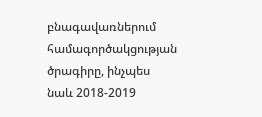բնագավառներում համագործակցության ծրագիրը, ինչպես նաև 2018-2019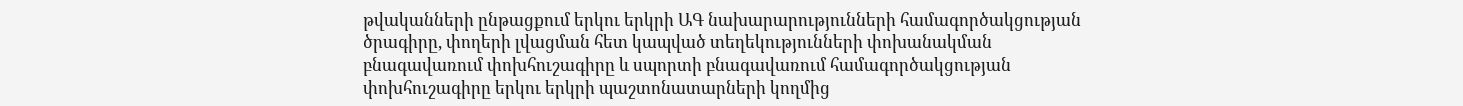թվականների ընթացքում երկու երկրի ԱԳ նախարարությունների համագործակցության ծրագիրը, փողերի լվացման հետ կապված տեղեկությունների փոխանակման բնագավառում փոխհուշագիրը և սպորտի բնագավառում համագործակցության փոխհուշագիրը երկու երկրի պաշտոնատարների կողմից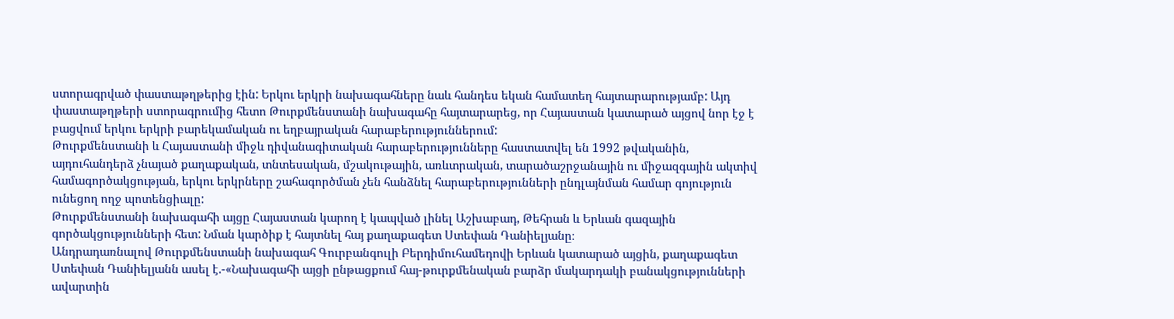ստորագրված փաստաթղթերից էին: Երկու երկրի նախագահները նաև հանդես եկան համատեղ հայտարարությամբ: Այդ փաստաթղթերի ստորագրումից հետո Թուրքմենստանի նախագահը հայտարարեց, որ Հայաստան կատարած այցով նոր էջ է բացվում երկու երկրի բարեկամական ու եղբայրական հարաբերություններում:
Թուրքմենստանի և Հայաստանի միջև դիվանագիտական հարաբերությունները հաստատվել են 1992 թվականին, այդուհանդերձ չնայած քաղաքական, տնտեսական, մշակութային, առևտրական, տարածաշրջանային ու միջազգային ակտիվ համագործակցության, երկու երկրները շահագործման չեն հանձնել հարաբերությունների ընդլայնման համար գոյություն ունեցող ողջ պոտենցիալը:
Թուրքմենստանի նախագահի այցը Հայաստան կարող է կապված լինել Աշխաբադ, Թեհրան և Երևան գազային գործակցությունների հետ: Նման կարծիք է հայտնել հայ քաղաքագետ Ստեփան Դանիելյանը։
Անդրադառնալով Թուրքմենստանի նախագահ Գուրբանգուլի Բերդիմուհամեդովի Երևան կատարած այցին, քաղաքագետ Ստեփան Դանիելյանն ասել է.-«Նախագահի այցի ընթացքում հայ-թուրքմենական բարձր մակարդակի բանակցությունների ավարտին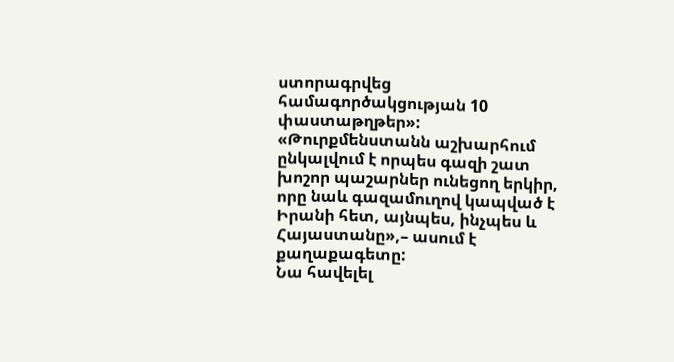ստորագրվեց համագործակցության 10 փաստաթղթեր»:
«Թուրքմենստանն աշխարհում ընկալվում է որպես գազի շատ խոշոր պաշարներ ունեցող երկիր, որը նաև գազամուղով կապված է Իրանի հետ, այնպես, ինչպես և Հայաստանը»,– ասում է քաղաքագետը:
Նա հավելել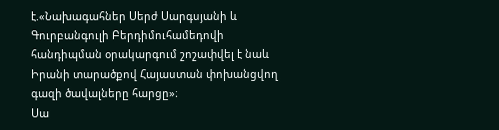է.«Նախագահներ Սերժ Սարգսյանի և Գուրբանգուլի Բերդիմուհամեդովի հանդիպման օրակարգում շոշափվել է նաև Իրանի տարածքով Հայաստան փոխանցվող գազի ծավալները հարցը»։
Սա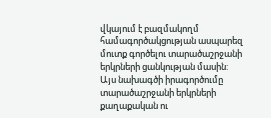վկայում է բազմակողմ համագործակցության ասպարեզ մուտք գործելու տարածաշրջանի երկրների ցանկության մասին: Այս նախագծի իրագործումը տարածաշրջանի երկրների քաղաքական ու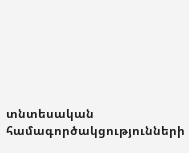տնտեսական համագործակցությունների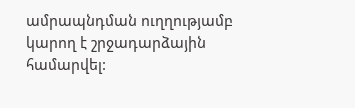ամրապնդման ուղղությամբ կարող է շրջադարձային համարվել: